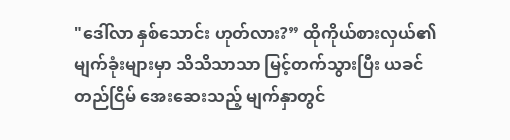"ဒေါ်လာ နှစ်သောင်း ဟုတ်လား?” ထိုကိုယ်စားလှယ်၏ မျက်ခုံးများမှာ သိသိသာသာ မြင့်တက်သွားပြီး ယခင် တည်ငြိမ် အေးဆေးသည့် မျက်နှာတွင်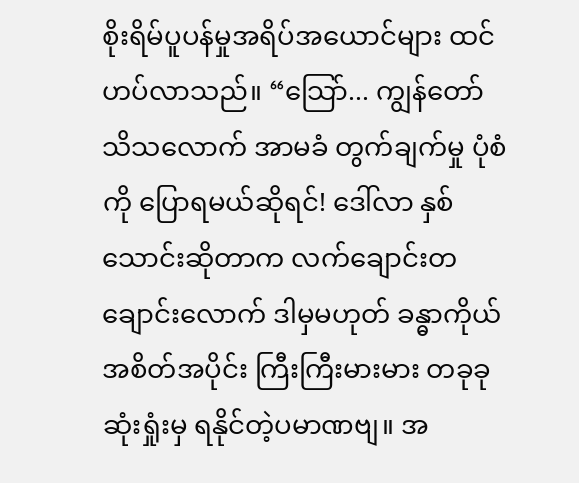စိုးရိမ်ပူပန်မှုအရိပ်အယောင်များ ထင်ဟပ်လာသည်။ “သြော်... ကျွန်တော် သိသလောက် အာမခံ တွက်ချက်မှု ပုံစံကို ပြောရမယ်ဆိုရင်! ဒေါ်လာ နှစ်သောင်းဆိုတာက လက်ချောင်းတချောင်းလောက် ဒါမှမဟုတ် ခန္ဓာကိုယ်အစိတ်အပိုင်း ကြီးကြီးမားမား တခုခု ဆုံးရှုံးမှ ရနိုင်တဲ့ပမာဏဗျ။ အ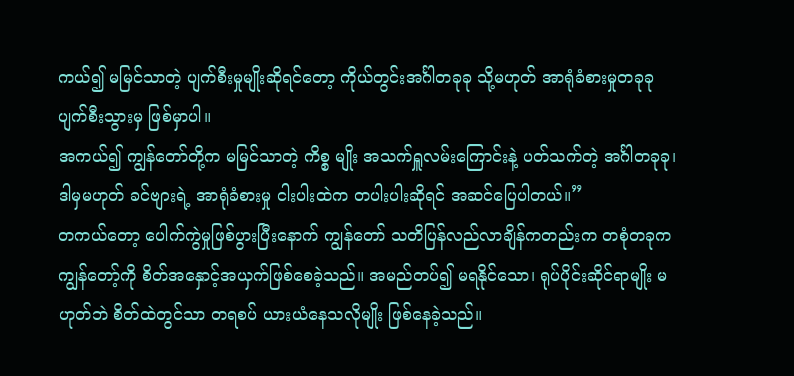ကယ်၍ မမြင်သာတဲ့ ပျက်စီးမှုမျိုးဆိုရင်တော့ ကိုယ်တွင်းအင်္ဂါတခုခု သို့မဟုတ် အာရုံခံစားမှုတခုခု ပျက်စီးသွားမှ ဖြစ်မှာပါ။
အကယ်၍ ကျွန်တော်တို့က မမြင်သာတဲ့ ကိစ္စ မျိုး အသက်ရှူလမ်းကြောင်းနဲ့ ပတ်သက်တဲ့ အင်္ဂါတခုခု၊ ဒါမှမဟုတ် ခင်ဗျားရဲ့ အာရုံခံစားမှု ငါးပါးထဲက တပါးပါးဆိုရင် အဆင်ပြေပါတယ်။”
တကယ်တော့ ပေါက်ကွဲမှုဖြစ်ပွားပြီးနောက် ကျွန်တော် သတိပြန်လည်လာချိန်ကတည်းက တစုံတခုက ကျွန်တော့်ကို စိတ်အနှောင့်အယှက်ဖြစ်စေခဲ့သည်။ အမည်တပ်၍ မရနိုင်သော၊ ရုပ်ပိုင်းဆိုင်ရာမျိုး မဟုတ်ဘဲ စိတ်ထဲတွင်သာ တရစပ် ယားယံနေသလိုမျိုး ဖြစ်နေခဲ့သည်။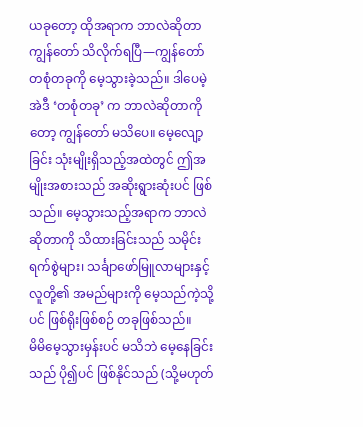ယခုတော့ ထိုအရာက ဘာလဲဆိုတာ ကျွန်တော် သိလိုက်ရပြီ—ကျွန်တော် တစုံတခုကို မေ့သွားခဲ့သည်။ ဒါပေမဲ့ အဲဒီ ‘တစုံတခု’ က ဘာလဲဆိုတာကိုတော့ ကျွန်တော် မသိပေ။ မေ့လျော့ခြင်း သုံးမျိုးရှိသည့်အထဲတွင် ဤအမျိုးအစားသည် အဆိုးရွားဆုံးပင် ဖြစ်သည်။ မေ့သွားသည့်အရာက ဘာလဲဆိုတာကို သိထားခြင်းသည် သမိုင်းရက်စွဲများ၊ သင်္ချာဖော်မြူလာများနှင့် လူတို့၏ အမည်များကို မေ့သည်ကဲ့သို့ပင် ဖြစ်ရိုးဖြစ်စဉ် တခုဖြစ်သည်။
မိမိမေ့သွားမှန်းပင် မသိဘဲ မေ့နေခြင်းသည် ပို၍ပင် ဖြစ်နိုင်သည် (သို့မဟုတ်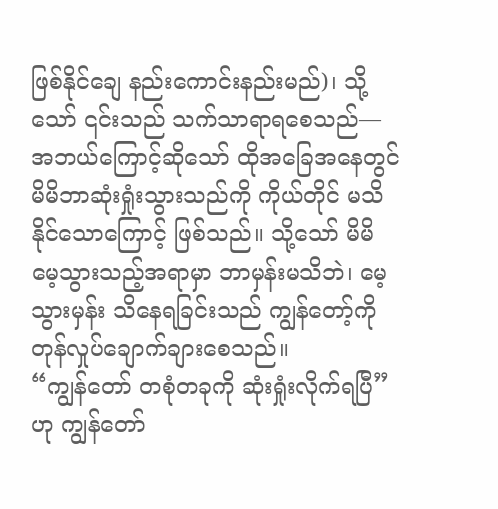ဖြစ်နိုင်ချေ နည်းကောင်းနည်းမည်)၊ သို့သော် ၎င်းသည် သက်သာရာရစေသည်—အဘယ်ကြောင့်ဆိုသော် ထိုအခြေအနေတွင် မိမိဘာဆုံးရှုံးသွားသည်ကို ကိုယ်တိုင် မသိနိုင်သောကြောင့် ဖြစ်သည်။ သို့သော် မိမိ မေ့သွားသည့်အရာမှာ ဘာမှန်းမသိဘဲ၊ မေ့သွားမှန်း သိနေရခြင်းသည် ကျွန်တော့်ကို တုန်လှုပ်ချောက်ချားစေသည်။
“ကျွန်တော် တစုံတခုကို ဆုံးရှုံးလိုက်ရပြီ” ဟု ကျွန်တော်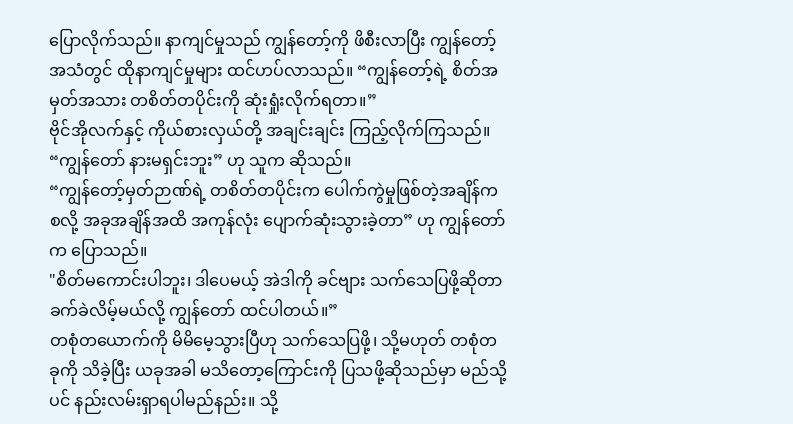ပြောလိုက်သည်။ နာကျင်မှုသည် ကျွန်တော့်ကို ဖိစီးလာပြီး ကျွန်တော့်အသံတွင် ထိုနာကျင်မှုများ ထင်ဟပ်လာသည်။ “ကျွန်တော့်ရဲ့ စိတ်အမှတ်အသား တစိတ်တပိုင်းကို ဆုံးရှုံးလိုက်ရတာ။”
ဗိုင်အိုလက်နှင့် ကိုယ်စားလှယ်တို့ အချင်းချင်း ကြည့်လိုက်ကြသည်။ “ကျွန်တော် နားမရှင်းဘူး” ဟု သူက ဆိုသည်။
“ကျွန်တော့်မှတ်ဉာဏ်ရဲ့ တစိတ်တပိုင်းက ပေါက်ကွဲမှုဖြစ်တဲ့အချိန်ကစလို့ အခုအချိန်အထိ အကုန်လုံး ပျောက်ဆုံးသွားခဲ့တာ” ဟု ကျွန်တော်က ပြောသည်။
"စိတ်မကောင်းပါဘူး၊ ဒါပေမယ့် အဲဒါကို ခင်ဗျား သက်သေပြဖို့ဆိုတာ ခက်ခဲလိမ့်မယ်လို့ ကျွန်တော် ထင်ပါတယ်။”
တစုံတယောက်ကို မိမိမေ့သွားပြီဟု သက်သေပြဖို့၊ သို့မဟုတ် တစုံတခုကို သိခဲ့ပြီး ယခုအခါ မသိတော့ကြောင်းကို ပြသဖို့ဆိုသည်မှာ မည်သို့ပင် နည်းလမ်းရှာရပါမည်နည်း။ သို့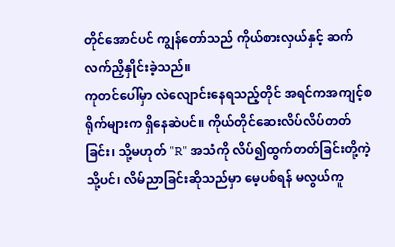တိုင်အောင်ပင် ကျွန်တော်သည် ကိုယ်စားလှယ်နှင့် ဆက်လက်ညှိနှိုင်းခဲ့သည်။
ကုတင်ပေါ်မှာ လဲလျောင်းနေရသည့်တိုင် အရင်ကအကျင့်စရိုက်များက ရှိနေဆဲပင်။ ကိုယ်တိုင်ဆေးလိပ်လိပ်တတ်ခြင်း၊ သို့မဟုတ် "R" အသံကို လိပ်၍ထွက်တတ်ခြင်းတို့ကဲ့သို့ပင်၊ လိမ်ညာခြင်းဆိုသည်မှာ မေ့ပစ်ရန် မလွယ်ကူ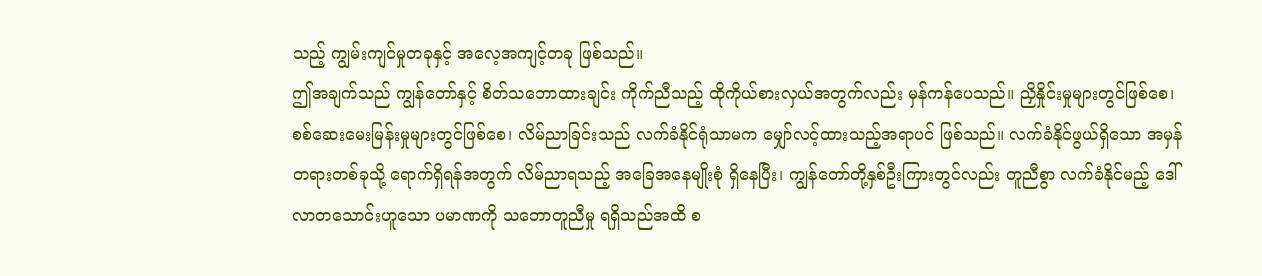သည့် ကျွမ်းကျင်မှုတခုနှင့် အလေ့အကျင့်တခု ဖြစ်သည်။
ဤအချက်သည် ကျွန်တော်နှင့် စိတ်သဘောထားချင်း ကိုက်ညီသည့် ထိုကိုယ်စားလှယ်အတွက်လည်း မှန်ကန်ပေသည်။ ညှိနှိုင်းမှုများတွင်ဖြစ်စေ၊ စစ်ဆေးမေးမြန်းမှုများတွင်ဖြစ်စေ၊ လိမ်ညာခြင်းသည် လက်ခံနိုင်ရုံသာမက မျှော်လင့်ထားသည့်အရာပင် ဖြစ်သည်။ လက်ခံနိုင်ဖွယ်ရှိသော အမှန်တရားတစ်ခုသို့ ရောက်ရှိရန်အတွက် လိမ်ညာရသည့် အခြေအနေမျိုးစုံ ရှိနေပြီး၊ ကျွန်တော်တို့နှစ်ဦးကြားတွင်လည်း တူညီစွာ လက်ခံနိုင်မည့် ဒေါ်လာတသောင်းဟူသော ပမာဏကို သဘောတူညီမှု ရရှိသည်အထိ စ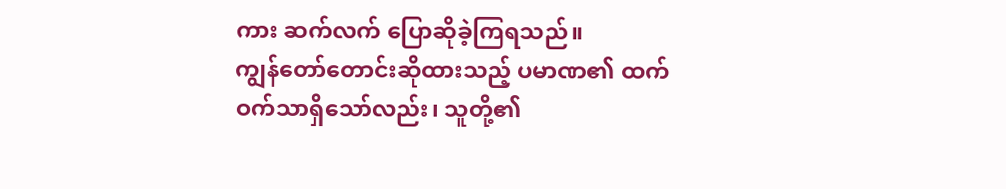ကား ဆက်လက် ပြောဆိုခဲ့ကြရသည်။
ကျွန်တော်တောင်းဆိုထားသည့် ပမာဏ၏ ထက်ဝက်သာရှိသော်လည်း၊ သူတို့၏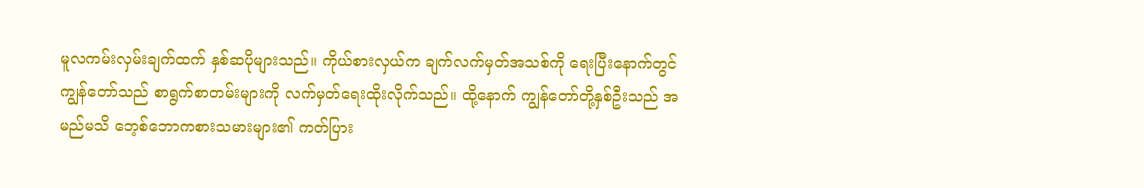မူလကမ်းလှမ်းချက်ထက် နှစ်ဆပိုများသည်။ ကိုယ်စားလှယ်က ချက်လက်မှတ်အသစ်ကို ရေးပြီးနောက်တွင် ကျွန်တော်သည် စာရွက်စာတမ်းများကို လက်မှတ်ရေးထိုးလိုက်သည်။ ထို့နောက် ကျွန်တော်တို့နှစ်ဦးသည် အမည်မသိ ဘေ့စ်ဘောကစားသမားများ၏ ကတ်ပြား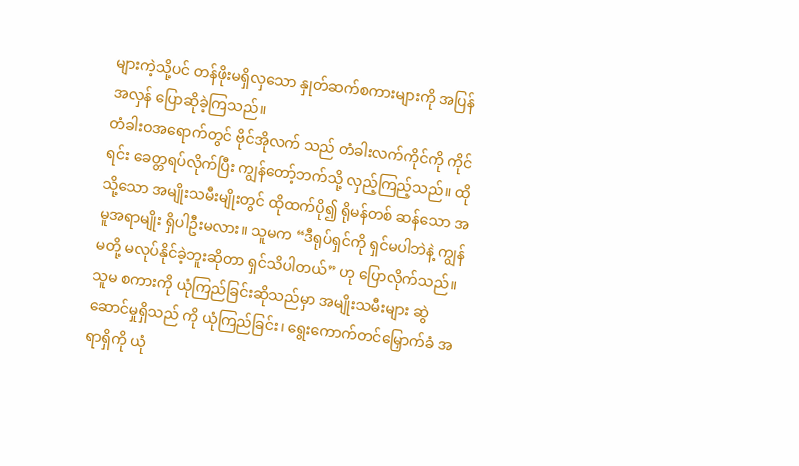များကဲ့သို့ပင် တန်ဖိုးမရှိလှသော နှုတ်ဆက်စကားများကို အပြန်အလှန် ပြောဆိုခဲ့ကြသည်။
တံခါးဝအရောက်တွင် ဗိုင်အိုလက် သည် တံခါးလက်ကိုင်ကို ကိုင်ရင်း ခေတ္တရပ်လိုက်ပြီး ကျွန်တော့်ဘက်သို့ လှည့်ကြည့်သည်။ ထိုသို့သော အမျိုးသမီးမျိုးတွင် ထိုထက်ပို၍ ရိုမန်တစ် ဆန်သော အမူအရာမျိုး ရှိပါဦးမလား။ သူမက “ဒီရုပ်ရှင်ကို ရှင်မပါဘဲနဲ့ ကျွန်မတို့ မလုပ်နိုင်ခဲ့ဘူးဆိုတာ ရှင်သိပါတယ်” ဟု ပြောလိုက်သည်။
သူမ စကားကို ယုံကြည်ခြင်းဆိုသည်မှာ အမျိုးသမီးများ ဆွဲဆောင်မှုရှိသည် ကို ယုံကြည်ခြင်း၊ ရွေးကောက်တင်မြှောက်ခံ အရာရှိကို ယုံ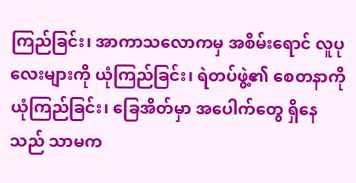ကြည်ခြင်း၊ အာကာသလောကမှ အစိမ်းရောင် လူပုလေးများကို ယုံကြည်ခြင်း၊ ရဲတပ်ဖွဲ့၏ စေတနာကို ယုံကြည်ခြင်း၊ ခြေအိတ်မှာ အပေါက်တွေ ရှိနေသည် သာမက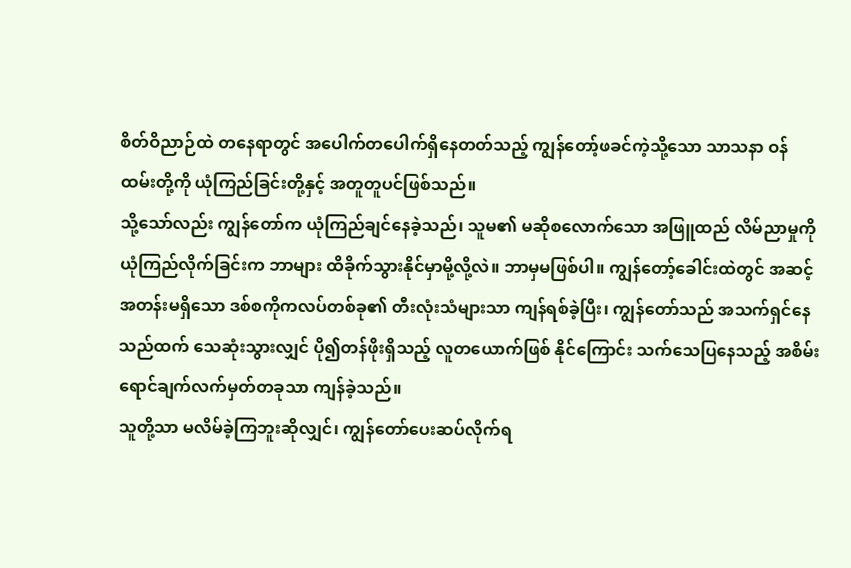စိတ်ဝိညာဉ်ထဲ တနေရာတွင် အပေါက်တပေါက်ရှိနေတတ်သည့် ကျွန်တော့်ဖခင်ကဲ့သို့သော သာသနာ ဝန်ထမ်းတို့ကို ယုံကြည်ခြင်းတို့နှင့် အတူတူပင်ဖြစ်သည်။
သို့သော်လည်း ကျွန်တော်က ယုံကြည်ချင်နေခဲ့သည်၊ သူမ၏ မဆိုစလောက်သော အဖြူထည် လိမ်ညာမှုကို ယုံကြည်လိုက်ခြင်းက ဘာများ ထိခိုက်သွားနိုင်မှာမို့လို့လဲ။ ဘာမှမဖြစ်ပါ။ ကျွန်တော့်ခေါင်းထဲတွင် အဆင့်အတန်းမရှိသော ဒစ်စကိုကလပ်တစ်ခု၏ တီးလုံးသံများသာ ကျန်ရစ်ခဲ့ပြီး၊ ကျွန်တော်သည် အသက်ရှင်နေသည်ထက် သေဆုံးသွားလျှင် ပို၍တန်ဖိုးရှိသည့် လူတယောက်ဖြစ် နိုင်ကြောင်း သက်သေပြနေသည့် အစိမ်းရောင်ချက်လက်မှတ်တခုသာ ကျန်ခဲ့သည်။
သူတို့သာ မလိမ်ခဲ့ကြဘူးဆိုလျှင်၊ ကျွန်တော်ပေးဆပ်လိုက်ရ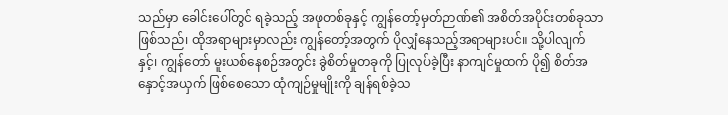သည်မှာ ခေါင်းပေါ်တွင် ရခဲ့သည့် အဖုတစ်ခုနှင့် ကျွန်တော့်မှတ်ဉာဏ်၏ အစိတ်အပိုင်းတစ်ခုသာ ဖြစ်သည်၊ ထိုအရာများမှာလည်း ကျွန်တော့်အတွက် ပိုလျှံနေသည့်အရာများပင်။ သို့ပါလျက်နှင့်၊ ကျွန်တော် မူးယစ်နေစဉ်အတွင်း ခွဲစိတ်မှုတခုကို ပြုလုပ်ခဲ့ပြီး နာကျင်မှုထက် ပို၍ စိတ်အနှောင့်အယှက် ဖြစ်စေသော ထုံကျဉ်မှုမျိုးကို ချန်ရစ်ခဲ့သ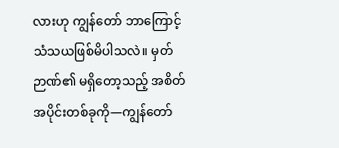လားဟု ကျွန်တော် ဘာကြောင့် သံသယဖြစ်မိပါသလဲ။ မှတ်ဉာဏ်၏ မရှိတော့သည့် အစိတ်အပိုင်းတစ်ခုကို—ကျွန်တော်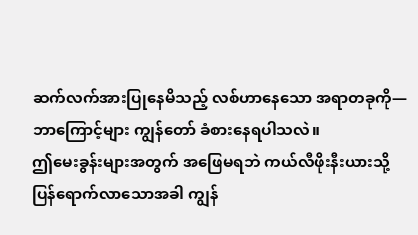ဆက်လက်အားပြုနေမိသည့် လစ်ဟာနေသော အရာတခုကို—ဘာကြောင့်များ ကျွန်တော် ခံစားနေရပါသလဲ။
ဤမေးခွန်းများအတွက် အဖြေမရဘဲ ကယ်လီဖိုးနီးယားသို့ ပြန်ရောက်လာသောအခါ ကျွန်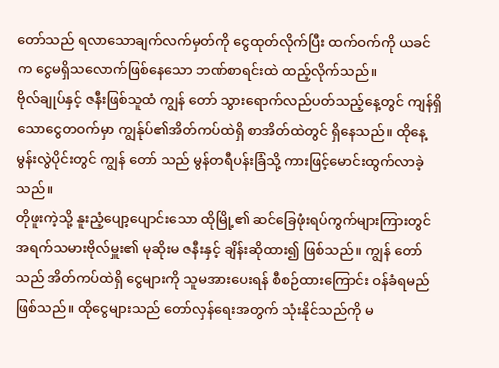တော်သည် ရလာသောချက်လက်မှတ်ကို ငွေထုတ်လိုက်ပြီး ထက်ဝက်ကို ယခင်က ငွေမရှိသလောက်ဖြစ်နေသော ဘဏ်စာရင်းထဲ ထည့်လိုက်သည်။
ဗိုလ်ချုပ်နှင့် ဇနီးဖြစ်သူထံ ကျွန် တော် သွားရောက်လည်ပတ်သည့်နေ့တွင် ကျန်ရှိသောငွေတဝက်မှာ ကျွန်ုပ်၏အိတ်ကပ်ထဲရှိ စာအိတ်ထဲတွင် ရှိနေသည်။ ထိုနေ့မွန်းလွဲပိုင်းတွင် ကျွန် တော် သည် မွန်တရီပန်းခြံသို့ ကားဖြင့်မောင်းထွက်လာခဲ့သည်။
တိုဖူးကဲ့သို့ နူးညံ့ပျော့ပျောင်းသော ထိုမြို့၏ ဆင်ခြေဖုံးရပ်ကွက်များကြားတွင် အရက်သမားဗိုလ်မှူး၏ မုဆိုးမ ဇနီးနှင့် ချိန်းဆိုထား၍ ဖြစ်သည်။ ကျွန် တော်သည် အိတ်ကပ်ထဲရှိ ငွေများကို သူမအားပေးရန် စီစဉ်ထားကြောင်း ဝန်ခံရမည် ဖြစ်သည်။ ထိုငွေများသည် တော်လှန်ရေးအတွက် သုံးနိုင်သည်ကို မ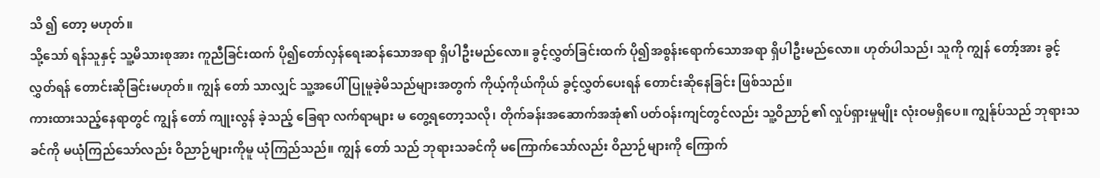သိ ၍ တော့ မဟုတ်။
သို့သော် ရန်သူနှင့် သူ့မိသားစုအား ကူညီခြင်းထက် ပို၍တော်လှန်ရေးဆန်သောအရာ ရှိပါဦးမည်လော။ ခွင့်လွှတ်ခြင်းထက် ပို၍အစွန်းရောက်သောအရာ ရှိပါဦးမည်လော။ ဟုတ်ပါသည်၊ သူကို ကျွန် တော့်အား ခွင့်လွှတ်ရန် တောင်းဆိုခြင်းမဟုတ်။ ကျွန် တော် သာလျှင် သူ့အပေါ် ပြုမူခဲ့မိသည်များအတွက် ကိုယ့်ကိုယ်ကိုယ် ခွင့်လွှတ်ပေးရန် တောင်းဆိုနေခြင်း ဖြစ်သည်။
ကားထားသည့်နေရာတွင် ကျွန် တော် ကျုးလွန် ခဲ့သည့် ခြေရာ လက်ရာများ မ တွေ့ရတော့သလို၊ တိုက်ခန်းအဆောက်အအုံ၏ ပတ်ဝန်းကျင်တွင်လည်း သူ့ဝိညာဉ်၏ လှုပ်ရှားမှုမျိုး လုံးဝမရှိပေ။ ကျွန်ုပ်သည် ဘုရားသခင်ကို မယုံကြည်သော်လည်း ဝိညာဉ်များကိုမူ ယုံကြည်သည်။ ကျွန် တော် သည် ဘုရားသခင်ကို မကြောက်သော်လည်း ဝိညာဉ်များကို ကြောက်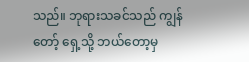သည်။ ဘုရားသခင်သည် ကျွန် တော့် ရှေ့သို့ ဘယ်တော့မှ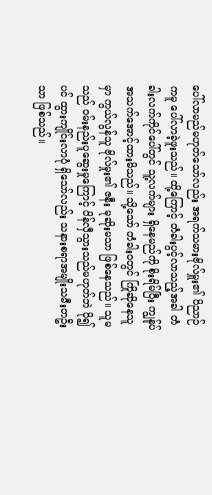ပေါ်လာမည်မဟုတ်သော်လည်း အရက်သမားဗိုလ်မှူး၏ ဝိညာဉ်ကမူ ပေါ်လာခဲ့ဖူးသည်။ ထို့ကြောင့် တံခါးပွင့်လာသည့်အခါ တံခါးလက်ကိုင်ပေါ်တွင် သူ့လက်များ ရှိနေမည်ကို စိုးရိမ်ပြီး ကျွန်ုပ် အသက်အောင့်ထားမိသည်။ သို့သော် တံခါးဝတွင် ကြိုဆိုနေသူမှာ ကွယ်လွန်သူ ဗိုလ်မှုး၏ ဇနီး မုဆိုးမသာ ဖြစ်နေသည်။ သူမသည် ဝမ်းနည်းပူဆွေးမှုကြောင့် ပိန်လှီသွားသည်မဟုတ်ဘဲ ပို၍ပင် ထွားကျိုင်းလာပုံ ရှိသော်လည်း သနားစရာအမျိုးသမီးတဦး သာ ဖြစ်သည်။